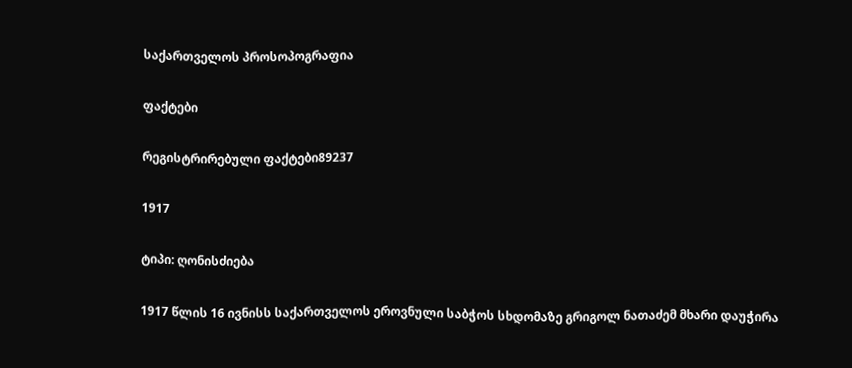საქართველოს პროსოპოგრაფია

ფაქტები

რეგისტრირებული ფაქტები89237

1917

ტიპი: ღონისძიება

1917 წლის 16 ივნისს საქართველოს ეროვნული საბჭოს სხდომაზე გრიგოლ ნათაძემ მხარი დაუჭირა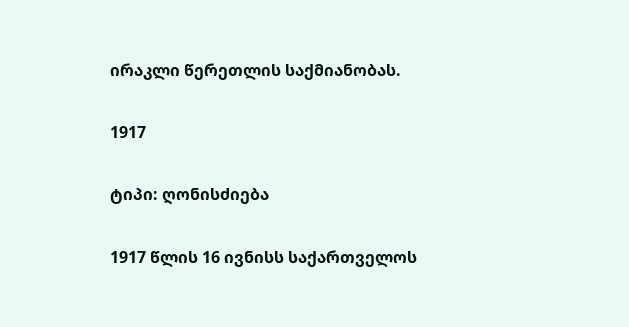ირაკლი წერეთლის საქმიანობას.

1917

ტიპი: ღონისძიება

1917 წლის 16 ივნისს საქართველოს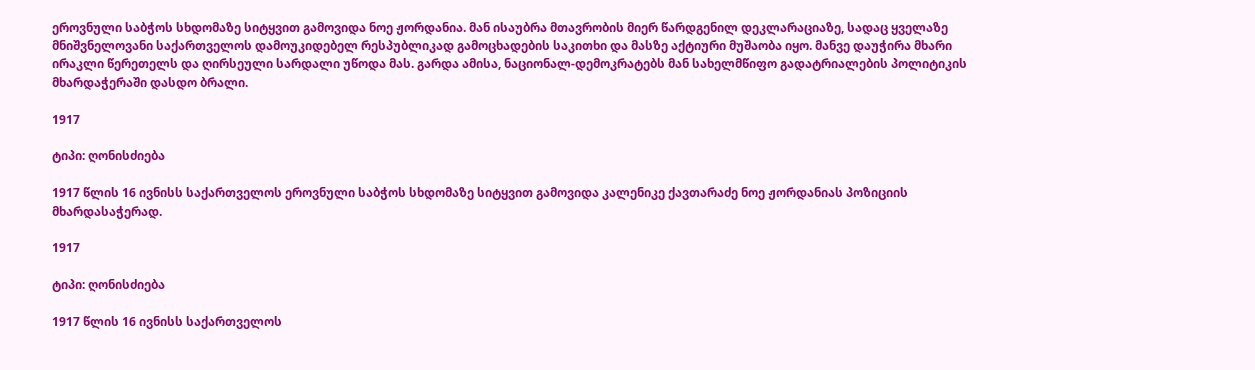ეროვნული საბჭოს სხდომაზე სიტყვით გამოვიდა ნოე ჟორდანია. მან ისაუბრა მთავრობის მიერ წარდგენილ დეკლარაციაზე, სადაც ყველაზე მნიშვნელოვანი საქართველოს დამოუკიდებელ რესპუბლიკად გამოცხადების საკითხი და მასზე აქტიური მუშაობა იყო. მანვე დაუჭირა მხარი ირაკლი წერეთელს და ღირსეული სარდალი უწოდა მას. გარდა ამისა, ნაციონალ-დემოკრატებს მან სახელმწიფო გადატრიალების პოლიტიკის მხარდაჭერაში დასდო ბრალი.

1917

ტიპი: ღონისძიება

1917 წლის 16 ივნისს საქართველოს ეროვნული საბჭოს სხდომაზე სიტყვით გამოვიდა კალენიკე ქავთარაძე ნოე ჟორდანიას პოზიციის მხარდასაჭერად.

1917

ტიპი: ღონისძიება

1917 წლის 16 ივნისს საქართველოს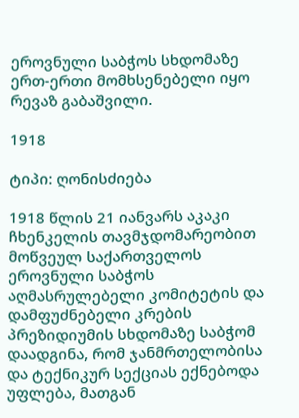ეროვნული საბჭოს სხდომაზე ერთ-ერთი მომხსენებელი იყო რევაზ გაბაშვილი.

1918

ტიპი: ღონისძიება

1918 წლის 21 იანვარს აკაკი ჩხენკელის თავმჯდომარეობით მოწვეულ საქართველოს ეროვნული საბჭოს აღმასრულებელი კომიტეტის და დამფუძნებელი კრების პრეზიდიუმის სხდომაზე საბჭომ დაადგინა, რომ ჯანმრთელობისა და ტექნიკურ სექციას ექნებოდა უფლება, მათგან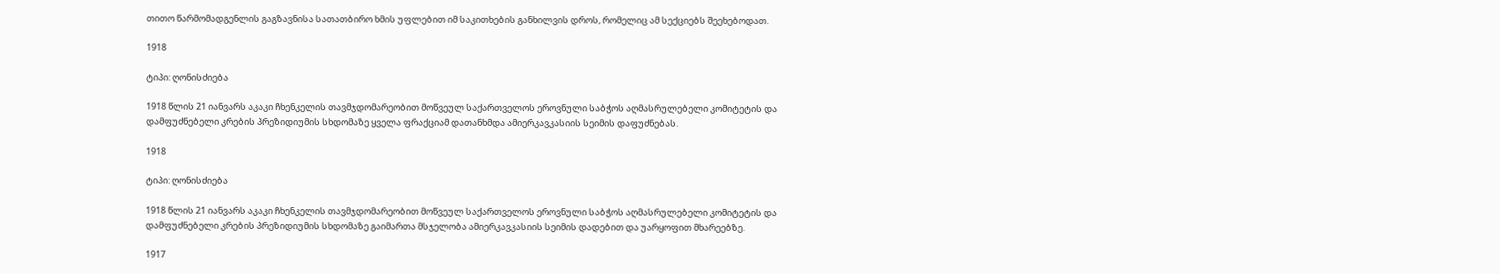თითო წარმომადგენლის გაგზავნისა სათათბირო ხმის უფლებით იმ საკითხების განხილვის დროს, რომელიც ამ სექციებს შეეხებოდათ.

1918

ტიპი: ღონისძიება

1918 წლის 21 იანვარს აკაკი ჩხენკელის თავმჯდომარეობით მოწვეულ საქართველოს ეროვნული საბჭოს აღმასრულებელი კომიტეტის და დამფუძნებელი კრების პრეზიდიუმის სხდომაზე ყველა ფრაქციამ დათანხმდა ამიერკავკასიის სეიმის დაფუძნებას.

1918

ტიპი: ღონისძიება

1918 წლის 21 იანვარს აკაკი ჩხენკელის თავმჯდომარეობით მოწვეულ საქართველოს ეროვნული საბჭოს აღმასრულებელი კომიტეტის და დამფუძნებელი კრების პრეზიდიუმის სხდომაზე გაიმართა მსჯელობა ამიერკავკასიის სეიმის დადებით და უარყოფით მხარეებზე.

1917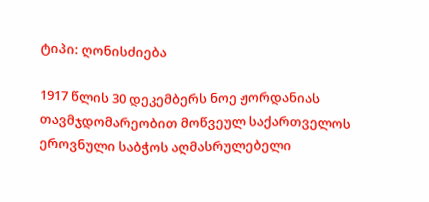ტიპი: ღონისძიება

1917 წლის 30 დეკემბერს ნოე ჟორდანიას თავმჯდომარეობით მოწვეულ საქართველოს ეროვნული საბჭოს აღმასრულებელი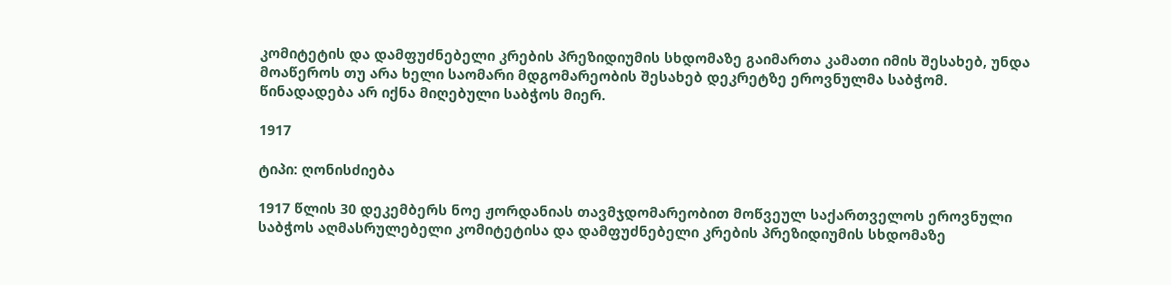კომიტეტის და დამფუძნებელი კრების პრეზიდიუმის სხდომაზე გაიმართა კამათი იმის შესახებ, უნდა მოაწეროს თუ არა ხელი საომარი მდგომარეობის შესახებ დეკრეტზე ეროვნულმა საბჭომ. წინადადება არ იქნა მიღებული საბჭოს მიერ.

1917

ტიპი: ღონისძიება

1917 წლის 30 დეკემბერს ნოე ჟორდანიას თავმჯდომარეობით მოწვეულ საქართველოს ეროვნული საბჭოს აღმასრულებელი კომიტეტისა და დამფუძნებელი კრების პრეზიდიუმის სხდომაზე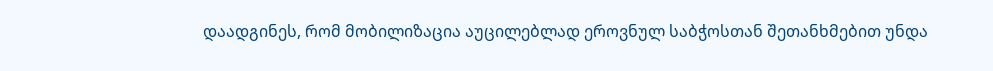დაადგინეს, რომ მობილიზაცია აუცილებლად ეროვნულ საბჭოსთან შეთანხმებით უნდა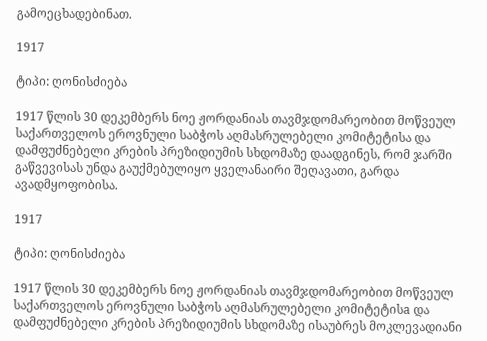გამოეცხადებინათ.

1917

ტიპი: ღონისძიება

1917 წლის 30 დეკემბერს ნოე ჟორდანიას თავმჯდომარეობით მოწვეულ საქართველოს ეროვნული საბჭოს აღმასრულებელი კომიტეტისა და დამფუძნებელი კრების პრეზიდიუმის სხდომაზე დაადგინეს, რომ ჯარში გაწვევისას უნდა გაუქმებულიყო ყველანაირი შეღავათი, გარდა ავადმყოფობისა.

1917

ტიპი: ღონისძიება

1917 წლის 30 დეკემბერს ნოე ჟორდანიას თავმჯდომარეობით მოწვეულ საქართველოს ეროვნული საბჭოს აღმასრულებელი კომიტეტისa და დამფუძნებელი კრების პრეზიდიუმის სხდომაზე ისაუბრეს მოკლევადიანი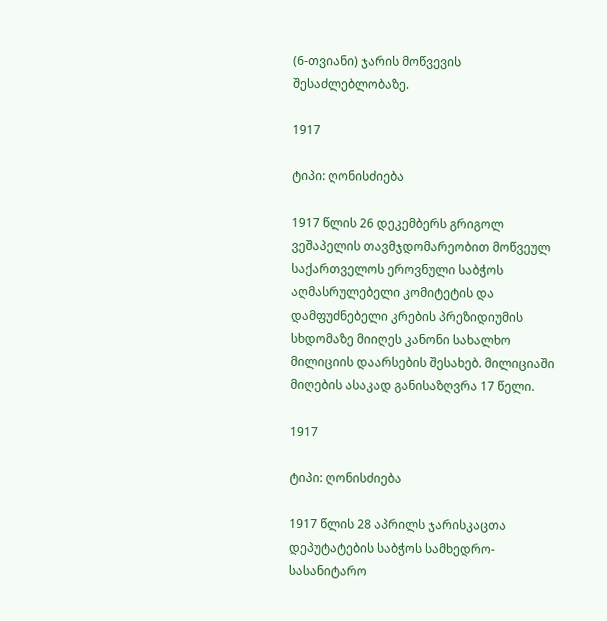(6-თვიანი) ჯარის მოწვევის შესაძლებლობაზე.

1917

ტიპი: ღონისძიება

1917 წლის 26 დეკემბერს გრიგოლ ვეშაპელის თავმჯდომარეობით მოწვეულ საქართველოს ეროვნული საბჭოს აღმასრულებელი კომიტეტის და დამფუძნებელი კრების პრეზიდიუმის სხდომაზე მიიღეს კანონი სახალხო მილიციის დაარსების შესახებ. მილიციაში მიღების ასაკად განისაზღვრა 17 წელი.

1917

ტიპი: ღონისძიება

1917 წლის 28 აპრილს ჯარისკაცთა დეპუტატების საბჭოს სამხედრო-სასანიტარო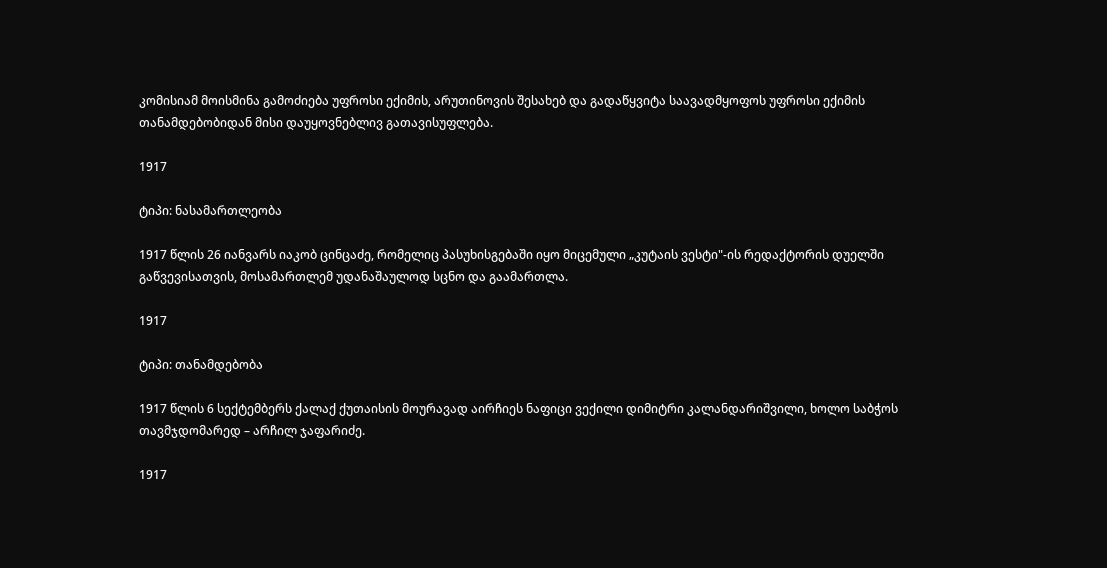კომისიამ მოისმინა გამოძიება უფროსი ექიმის, არუთინოვის შესახებ და გადაწყვიტა საავადმყოფოს უფროსი ექიმის თანამდებობიდან მისი დაუყოვნებლივ გათავისუფლება.

1917

ტიპი: ნასამართლეობა

1917 წლის 26 იანვარს იაკობ ცინცაძე, რომელიც პასუხისგებაში იყო მიცემული „კუტაის ვესტი"-ის რედაქტორის დუელში გაწვევისათვის, მოსამართლემ უდანაშაულოდ სცნო და გაამართლა.

1917

ტიპი: თანამდებობა

1917 წლის 6 სექტემბერს ქალაქ ქუთაისის მოურავად აირჩიეს ნაფიცი ვექილი დიმიტრი კალანდარიშვილი, ხოლო საბჭოს თავმჯდომარედ – არჩილ ჯაფარიძე.

1917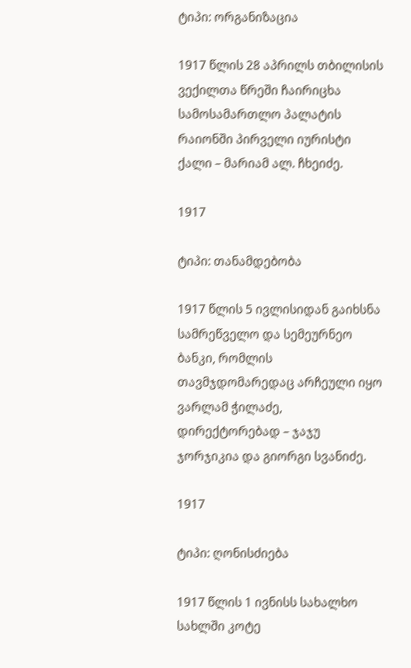ტიპი: ორგანიზაცია

1917 წლის 28 აპრილს თბილისის ვექილთა წრეში ჩაირიცხა სამოსამართლო პალატის რაიონში პირველი იურისტი ქალი – მარიამ ალ. ჩხეიძე.

1917

ტიპი: თანამდებობა

1917 წლის 5 ივლისიდან გაიხსნა სამრეწველო და სემეურნეო ბანკი, რომლის თავმჯდომარედაც არჩეული იყო ვარლამ ჭილაძე, დირექტორებად – ჯაჯუ ჯორჯიკია და გიორგი სვანიძე.

1917

ტიპი: ღონისძიება

1917 წლის 1 ივნისს სახალხო სახლში კოტე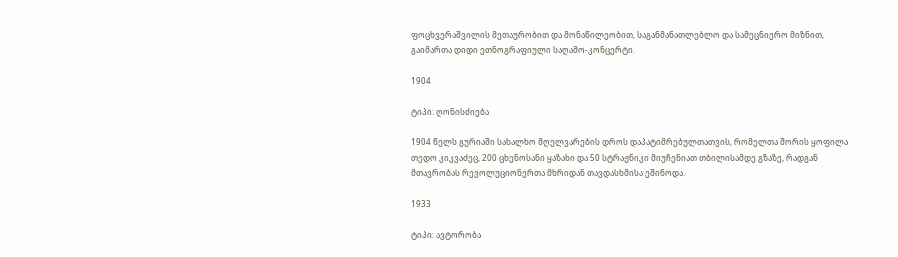ფოცხვერაშვილის მეთაურობით და მონაწილეობით, საგანმანათლებლო და სამეცნიერო მიზნით, გაიმართა დიდი ეთნოგრაფიული საღამო-კონცერტი.

1904

ტიპი: ღონისძიება

1904 წელს გურიაში სახალხო მღელვარების დროს დაპატიმრებულთათვის, რომელთა შორის ყოფილა თედო კიკვაძეც, 200 ცხენოსანი ყაზახი და 50 სტრაჟნიკი მიუჩენიათ თბილისამდე გზაზე, რადგან მთავრობას რევოლუციონერთა მხრიდან თავდასხმისა ეშინოდა.

1933

ტიპი: ავტორობა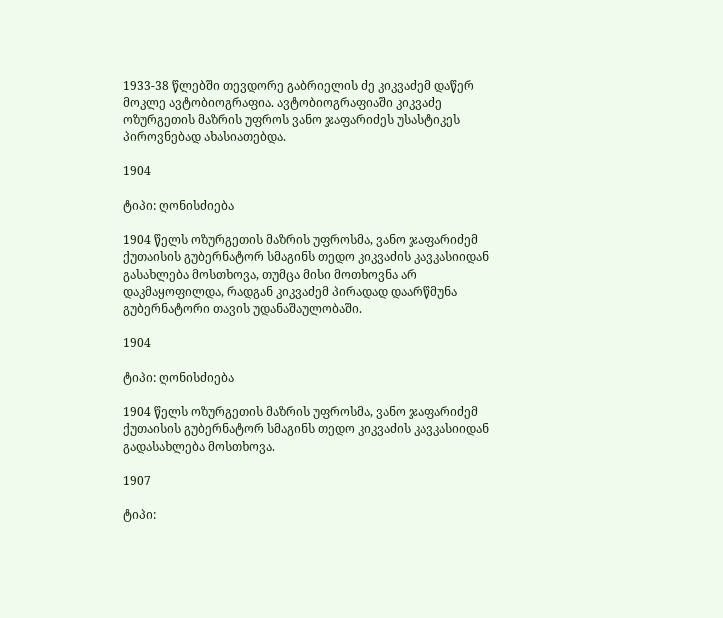1933-38 წლებში თევდორე გაბრიელის ძე კიკვაძემ დაწერ მოკლე ავტობიოგრაფია. ავტობიოგრაფიაში კიკვაძე ოზურგეთის მაზრის უფროს ვანო ჯაფარიძეს უსასტიკეს პიროვნებად ახასიათებდა.

1904

ტიპი: ღონისძიება

1904 წელს ოზურგეთის მაზრის უფროსმა, ვანო ჯაფარიძემ ქუთაისის გუბერნატორ სმაგინს თედო კიკვაძის კავკასიიდან გასახლება მოსთხოვა, თუმცა მისი მოთხოვნა არ დაკმაყოფილდა, რადგან კიკვაძემ პირადად დაარწმუნა გუბერნატორი თავის უდანაშაულობაში.

1904

ტიპი: ღონისძიება

1904 წელს ოზურგეთის მაზრის უფროსმა, ვანო ჯაფარიძემ ქუთაისის გუბერნატორ სმაგინს თედო კიკვაძის კავკასიიდან გადასახლება მოსთხოვა.

1907

ტიპი: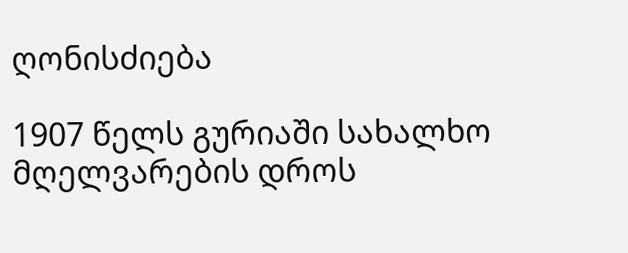ღონისძიება

1907 წელს გურიაში სახალხო მღელვარების დროს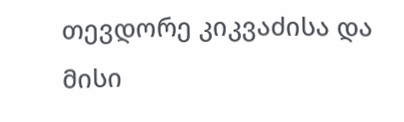თევდორე კიკვაძისა და მისი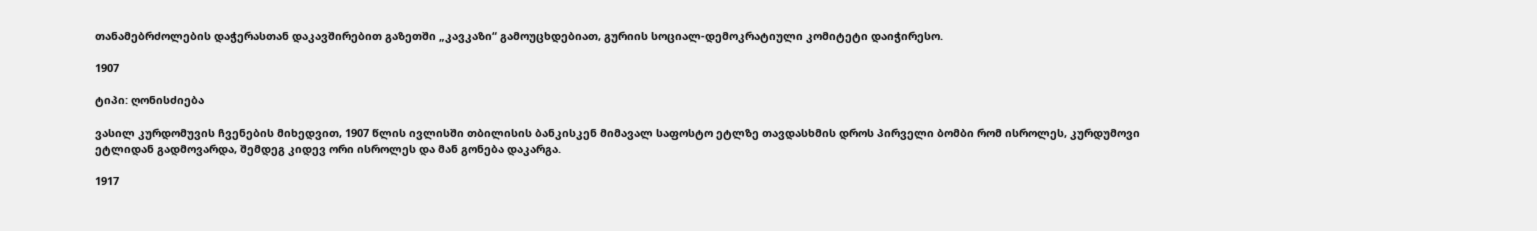თანამებრძოლების დაჭერასთან დაკავშირებით გაზეთში „კავკაზი“ გამოუცხდებიათ, გურიის სოციალ-დემოკრატიული კომიტეტი დაიჭირესო.

1907

ტიპი: ღონისძიება

ვასილ კურდომუვის ჩვენების მიხედვით, 1907 წლის ივლისში თბილისის ბანკისკენ მიმავალ საფოსტო ეტლზე თავდასხმის დროს პირველი ბომბი რომ ისროლეს, კურდუმოვი ეტლიდან გადმოვარდა, შემდეგ კიდევ ორი ისროლეს და მან გონება დაკარგა.

1917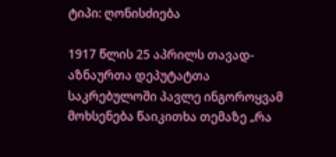ტიპი: ღონისძიება

1917 წლის 25 აპრილს თავად-აზნაურთა დეპუტატთა საკრებულოში პავლე ინგოროყვამ მოხსენება წაიკითხა თემაზე „რა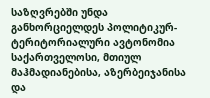საზღვრებში უნდა განხორციელდეს პოლიტიკურ-ტერიტორიალური ავტონომია საქართველოსი, მთიულ მაჰმადიანებისა, აზერბეიჯანისა და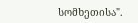სომხეთისა".